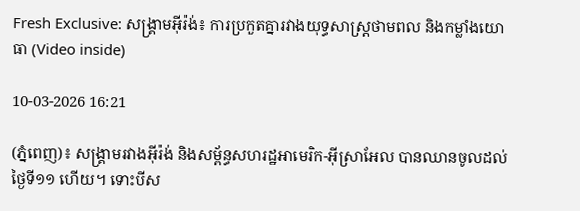Fresh Exclusive: សង្គ្រាមអ៊ីរ៉ង់៖ ការប្រកួតគ្នារវាងយុទ្ធសាស្ត្រថាមពល និងកម្លាំងយោធា (Video inside)

10-03-2026 16:21

(ភ្នំពេញ)៖ សង្គ្រាមរវាងអ៊ីរ៉ង់ និងសម្ព័ន្ធសហរដ្ឋអាមេរិក-អ៊ីស្រាអែល បានឈានចូលដល់ថ្ងៃទី១១ ហើយ។ ទោះបីស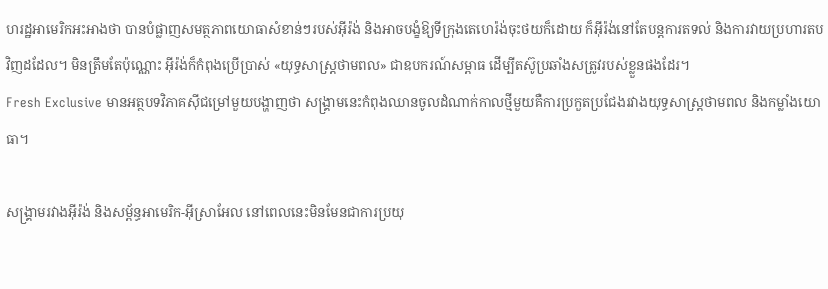ហរដ្ឋអាមេរិកអះអាងថា បានបំផ្លាញសមត្ថភាពយោធាសំខាន់ៗរបស់អ៊ីរ៉ង់ និងអាចបង្ខំឱ្យទីក្រុងតេហេរ៉ង់ចុះថយក៏ដោយ ក៏អ៊ីរ៉ង់នៅតែបន្តការតទល់ និងការវាយប្រហារតបវិញដដែល។ មិនត្រឹមតែប៉ុណ្ណោះ អ៊ីរ៉ង់ក៏កំពុងប្រើប្រាស់ «យុទ្ធសាស្ត្រថាមពល» ជាឧបករណ៍សម្ពាធ ដើម្បីតស៊ូប្រឆាំងសត្រូវរបស់ខ្លួនផងដែរ។
Fresh Exclusive មានអត្ថបទវិភាគស៊ីជម្រៅមួយបង្ហាញថា សង្គ្រាមនេះកំពុងឈានចូលដំណាក់កាលថ្មីមួយគឺការប្រកួតប្រជែងរវាងយុទ្ធសាស្ត្រថាមពល និងកម្លាំងយោធា។

សង្គ្រាមរវាងអ៊ីរ៉ង់ និងសម្ព័ន្ធអាមេរិក-អ៊ីស្រាអែល នៅពេលនេះមិនមែនជាការប្រយុ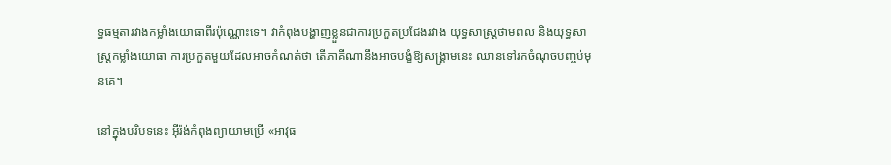ទ្ធធម្មតារវាងកម្លាំងយោធាពីរប៉ុណ្ណោះទេ។ វាកំពុងបង្ហាញខ្លួនជាការប្រកួតប្រជែងរវាង យុទ្ធសាស្ត្រថាមពល និងយុទ្ធសាស្ត្រកម្លាំងយោធា ការប្រកួតមួយដែលអាចកំណត់ថា តើភាគីណានឹងអាចបង្ខំឱ្យសង្គ្រាមនេះ ឈានទៅរកចំណុចបញ្ចប់មុនគេ។

នៅក្នុងបរិបទនេះ អ៊ីរ៉ង់កំពុងព្យាយាមប្រើ «អាវុធ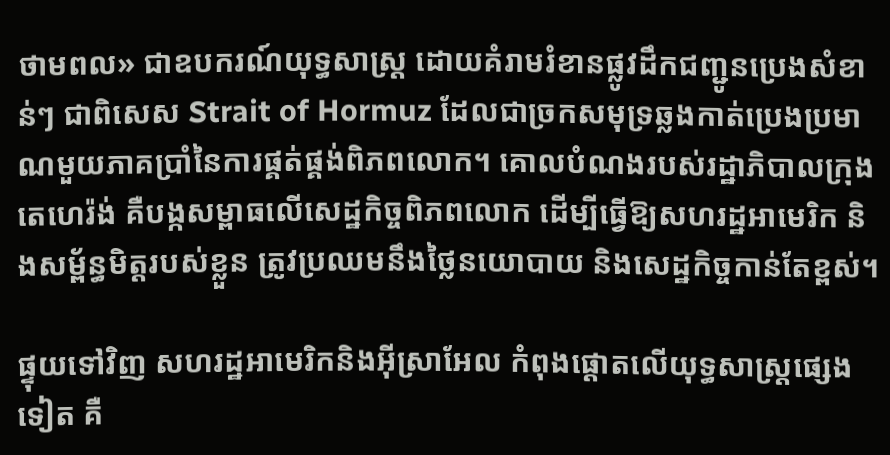ថាមពល» ជាឧបករណ៍យុទ្ធសាស្ត្រ ដោយគំរាមរំខានផ្លូវដឹកជញ្ជូនប្រេងសំខាន់ៗ ជាពិសេស Strait of Hormuz ដែលជាច្រកសមុទ្រឆ្លងកាត់ប្រេងប្រមាណមួយភាគប្រាំនៃការផ្គត់ផ្គង់ពិភពលោក។ គោលបំណងរបស់រដ្ឋាភិបាលក្រុងតេហេរ៉ង់ គឺបង្កសម្ពាធលើសេដ្ឋកិច្ចពិភពលោក ដើម្បីធ្វើឱ្យសហរដ្ឋអាមេរិក និងសម្ព័ន្ធមិត្តរបស់ខ្លួន ត្រូវប្រឈមនឹងថ្លៃនយោបាយ និងសេដ្ឋកិច្ចកាន់តែខ្ពស់។

ផ្ទុយទៅវិញ សហរដ្ឋអាមេរិកនិងអ៊ីស្រាអែល កំពុងផ្តោតលើយុទ្ធសាស្ត្រផ្សេងទៀត គឺ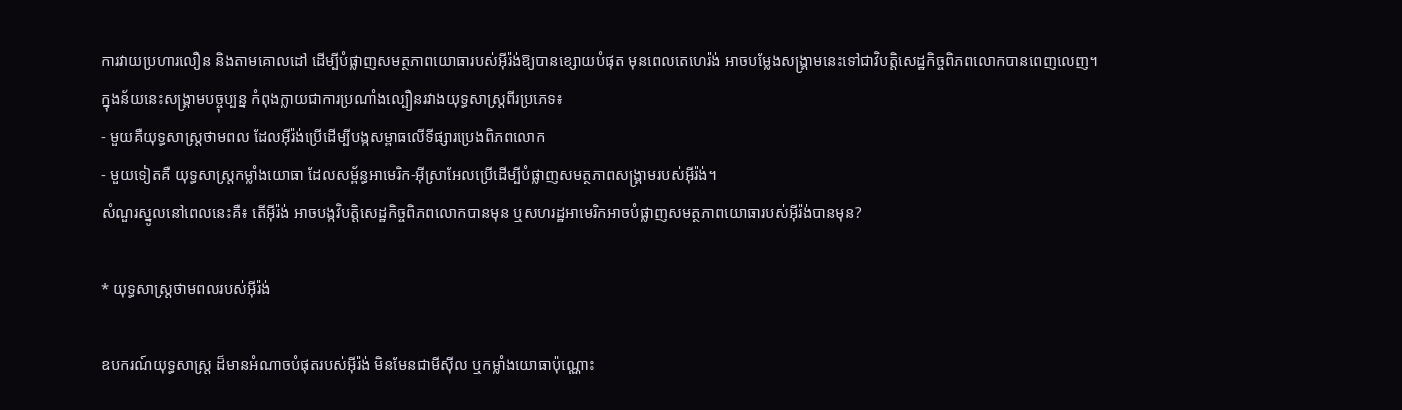ការវាយប្រហារលឿន និងតាមគោលដៅ ដើម្បីបំផ្លាញសមត្ថភាពយោធារបស់អ៊ីរ៉ង់ឱ្យបានខ្សោយបំផុត មុនពេលតេហេរ៉ង់ អាចបម្លែងសង្គ្រាមនេះទៅជាវិបត្តិសេដ្ឋកិច្ចពិភពលោកបានពេញលេញ។
ក្នុងន័យនេះសង្គ្រាមបច្ចុប្បន្ន កំពុងក្លាយជាការប្រណាំងល្បឿនរវាងយុទ្ធសាស្ត្រពីរប្រភេទ៖
- មួយគឺយុទ្ធសាស្ត្រថាមពល ដែលអ៊ីរ៉ង់ប្រើដើម្បីបង្កសម្ពាធលើទីផ្សារប្រេងពិភពលោក
- មួយទៀតគឺ យុទ្ធសាស្ត្រកម្លាំងយោធា ដែលសម្ព័ន្ធអាមេរិក-អ៊ីស្រាអែលប្រើដើម្បីបំផ្លាញសមត្ថភាពសង្គ្រាមរបស់អ៊ីរ៉ង់។
សំណួរស្នូលនៅពេលនេះគឺ៖ តើអ៊ីរ៉ង់ អាចបង្កវិបត្តិសេដ្ឋកិច្ចពិភពលោកបានមុន ឬសហរដ្ឋអាមេរិកអាចបំផ្លាញសមត្ថភាពយោធារបស់អ៊ីរ៉ង់បានមុន?

* យុទ្ធសាស្ត្រថាមពលរបស់អ៊ីរ៉ង់

ឧបករណ៍យុទ្ធសាស្ត្រ ដ៏មានអំណាចបំផុតរបស់អ៊ីរ៉ង់ មិនមែនជាមីស៊ីល ឬកម្លាំងយោធាប៉ុណ្ណោះ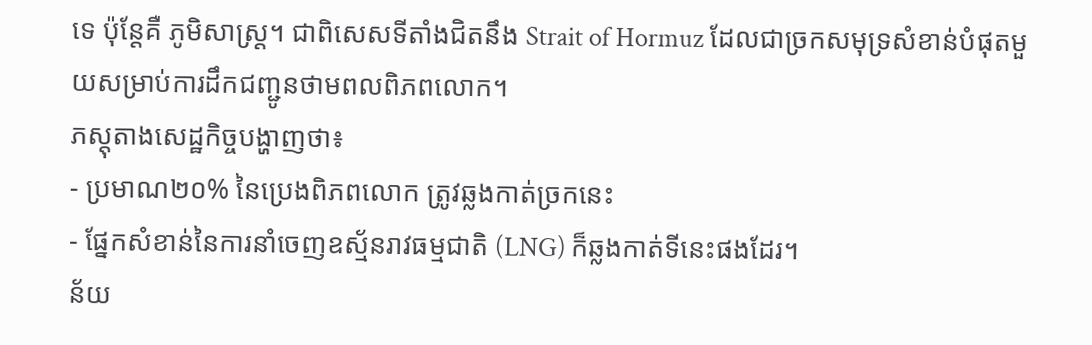ទេ ប៉ុន្តែគឺ ភូមិសាស្ត្រ។ ជាពិសេសទីតាំងជិតនឹង Strait of Hormuz ដែលជាច្រកសមុទ្រសំខាន់បំផុតមួយសម្រាប់ការដឹកជញ្ជូនថាមពលពិភពលោក។
ភស្តុតាងសេដ្ឋកិច្ចបង្ហាញថា៖
- ប្រមាណ២០% នៃប្រេងពិភពលោក ត្រូវឆ្លងកាត់ច្រកនេះ
- ផ្នែកសំខាន់នៃការនាំចេញឧស្ម័នរាវធម្មជាតិ (LNG) ក៏ឆ្លងកាត់ទីនេះផងដែរ។
ន័យ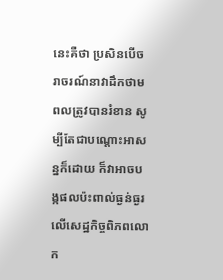នេះគឺថា ប្រសិនបើចរាចរណ៍នាវាដឹកថាមពលត្រូវបានរំខាន សូម្បីតែជាបណ្តោះអាសន្នក៏ដោយ ក៏វាអាចបង្កផលប៉ះពាល់ធ្ងន់ធ្ងរលើសេដ្ឋកិច្ចពិភពលោក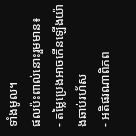ទាំងមូល។
ផលប៉ះពាល់នោះរួមមាន៖
- តម្លៃប្រេងអាចកើនឡើងយ៉ាងឆាប់រហ័ស
- អតិផរណាពិភព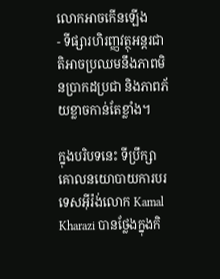លោកអាចកើនឡើង
- ទីផ្សារហិរញ្ញវត្ថុអន្តរជាតិអាចប្រឈមនឹងភាពមិនប្រាកដប្រជា និងភាពភ័យខ្លាចកាន់តែខ្លាំង។

ក្នុងបរិបទនេះ ទីប្រឹក្សាគោលនយោបាយការបរទេសអ៊ីរ៉ង់លោក Kamal Kharazi បានថ្លែងក្នុងកិ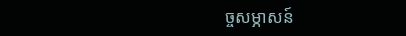ច្ចសម្ភាសន៍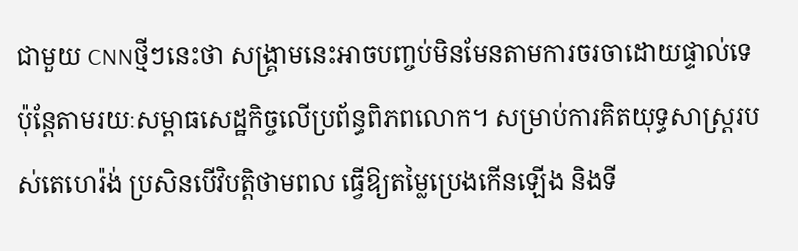ជាមួយ CNNថ្មីៗនេះថា សង្គ្រាមនេះអាចបញ្ចប់មិនមែនតាមការចរចាដោយផ្ទាល់ទេ ប៉ុន្តែតាមរយៈសម្ពាធសេដ្ឋកិច្ចលើប្រព័ន្ធពិភពលោក។ សម្រាប់ការគិតយុទ្ធសាស្ត្ររបស់តេហេរ៉ង់ ប្រសិនបើវិបត្តិថាមពល ធ្វើឱ្យតម្លៃប្រេងកើនឡើង និងទី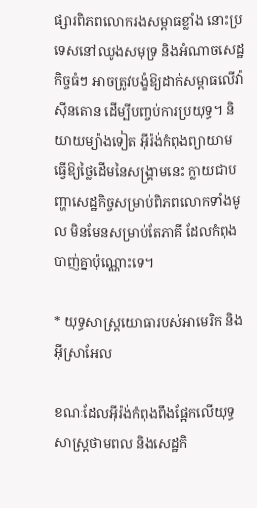ផ្សារពិភពលោករងសម្ពាធខ្លាំង នោះប្រទេសនៅឈូងសមុទ្រ និងអំណាចសេដ្ឋកិច្ចធំៗ អាចត្រូវបង្ខំឱ្យដាក់សម្ពាធលើវ៉ាស៊ីនតោន ដើម្បីបញ្ចប់ការប្រយុទ្ធ។ និយាយម្យ៉ាងទៀត អ៊ីរ៉ង់កំពុងព្យាយាម ធ្វើឱ្យថ្លៃដើមនៃសង្គ្រាមនេះ ក្លាយជាបញ្ហាសេដ្ឋកិច្ចសម្រាប់ពិភពលោកទាំងមូល មិនមែនសម្រាប់តែភាគី ដែលកំពុងបាញ់គ្នាប៉ុណ្ណោះទេ។

* យុទ្ធសាស្ត្រយោធារបស់អាមេរិក និងអ៊ីស្រាអែល

ខណៈដែលអ៊ីរ៉ង់កំពុងពឹងផ្អែកលើយុទ្ធសាស្ត្រថាមពល និងសេដ្ឋកិ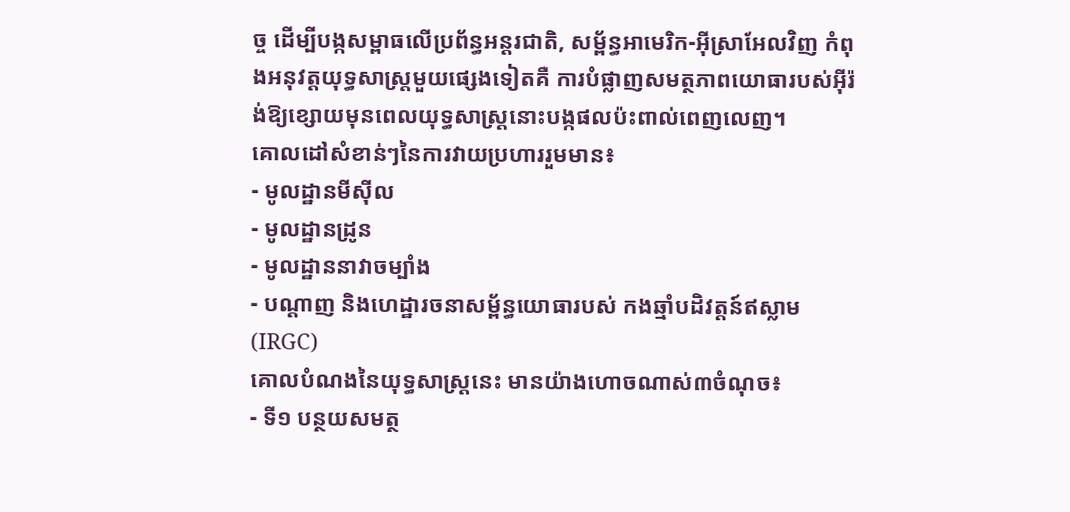ច្ច ដើម្បីបង្កសម្ពាធលើប្រព័ន្ធអន្តរជាតិ, សម្ព័ន្ធអាមេរិក-អ៊ីស្រាអែលវិញ កំពុងអនុវត្តយុទ្ធសាស្ត្រមួយផ្សេងទៀតគឺ ការបំផ្លាញសមត្ថភាពយោធារបស់អ៊ីរ៉ង់ឱ្យខ្សោយមុនពេលយុទ្ធសាស្ត្រនោះបង្កផលប៉ះពាល់ពេញលេញ។
គោលដៅសំខាន់ៗនៃការវាយប្រហាររួមមាន៖
- មូលដ្ឋានមីស៊ីល
- មូលដ្ឋានដ្រូន
- មូលដ្ឋាននាវាចម្បាំង
- បណ្ដាញ និងហេដ្ឋារចនាសម្ព័ន្ធយោធារបស់ កងឆ្មាំបដិវត្តន៍ឥស្លាម (IRGC)
គោលបំណងនៃយុទ្ធសាស្ត្រនេះ មានយ៉ាងហោចណាស់៣ចំណុច៖
- ទី១ បន្ថយសមត្ថ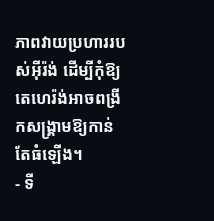ភាពវាយប្រហាររបស់អ៊ីរ៉ង់ ដើម្បីកុំឱ្យតេហេរ៉ង់អាចពង្រីកសង្គ្រាមឱ្យកាន់តែធំឡើង។
- ទី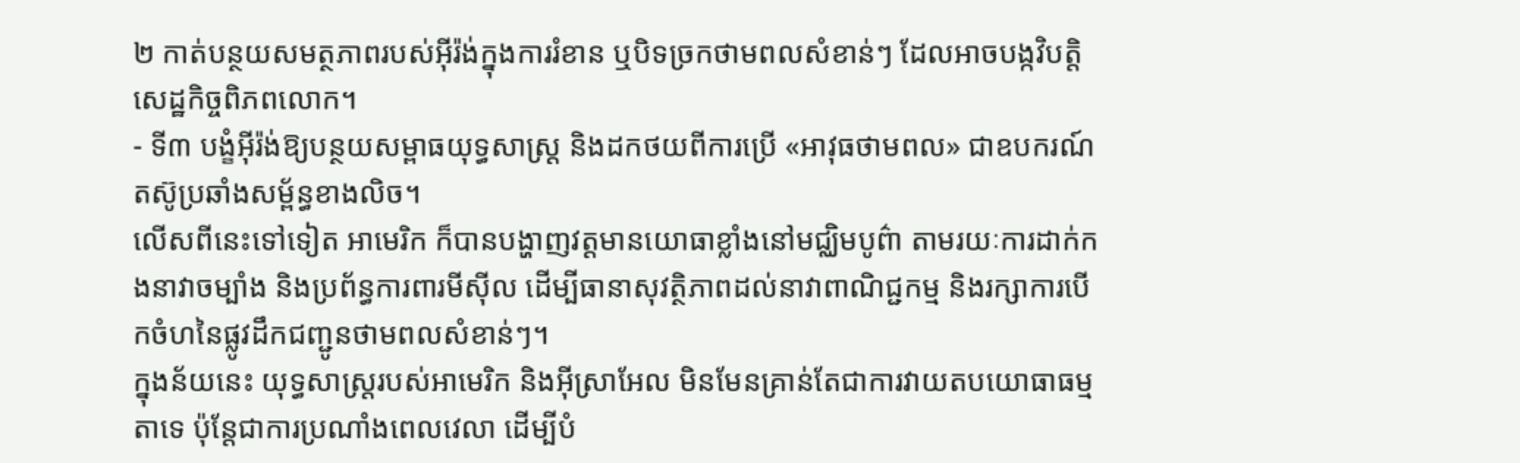២ កាត់បន្ថយសមត្ថភាពរបស់អ៊ីរ៉ង់ក្នុងការរំខាន ឬបិទច្រកថាមពលសំខាន់ៗ ដែលអាចបង្កវិបត្តិសេដ្ឋកិច្ចពិភពលោក។
- ទី៣ បង្ខំអ៊ីរ៉ង់ឱ្យបន្ថយសម្ពាធយុទ្ធសាស្ត្រ និងដកថយពីការប្រើ «អាវុធថាមពល» ជាឧបករណ៍តស៊ូប្រឆាំងសម្ព័ន្ធខាងលិច។
លើសពីនេះទៅទៀត អាមេរិក ក៏បានបង្ហាញវត្តមានយោធាខ្លាំងនៅមជ្ឈិមបូព៌ា តាមរយៈការដាក់កងនាវាចម្បាំង និងប្រព័ន្ធការពារមីស៊ីល ដើម្បីធានាសុវត្ថិភាពដល់នាវាពាណិជ្ជកម្ម និងរក្សាការបើកចំហនៃផ្លូវដឹកជញ្ជូនថាមពលសំខាន់ៗ។
ក្នុងន័យនេះ យុទ្ធសាស្ត្ររបស់អាមេរិក និងអ៊ីស្រាអែល មិនមែនគ្រាន់តែជាការវាយតបយោធាធម្មតាទេ ប៉ុន្តែជាការប្រណាំងពេលវេលា ដើម្បីបំ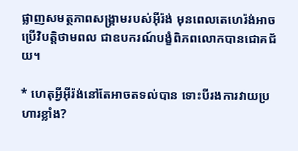ផ្លាញសមត្ថភាពសង្គ្រាមរបស់អ៊ីរ៉ង់ មុនពេលតេហេរ៉ង់អាចប្រើវិបត្តិថាមពល ជាឧបករណ៍បង្ខំពិភពលោកបានជោគជ័យ។

* ហេតុអ្វីអ៊ីរ៉ង់នៅតែអាចតទល់បាន ទោះបីរងការវាយប្រហារខ្លាំង?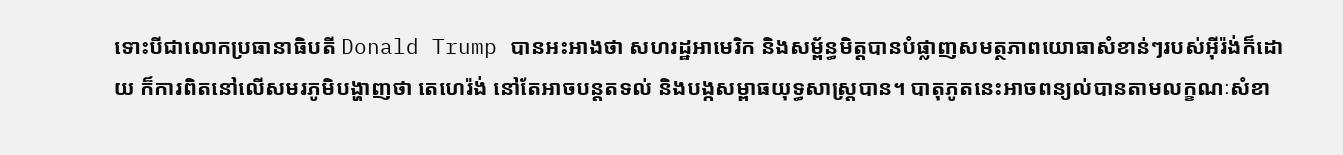ទោះបីជាលោកប្រធានាធិបតី Donald Trump បានអះអាងថា សហរដ្ឋអាមេរិក និងសម្ព័ន្ធមិត្តបានបំផ្លាញសមត្ថភាពយោធាសំខាន់ៗរបស់អ៊ីរ៉ង់ក៏ដោយ ក៏ការពិតនៅលើសមរភូមិបង្ហាញថា តេហេរ៉ង់ នៅតែអាចបន្តតទល់ និងបង្កសម្ពាធយុទ្ធសាស្ត្របាន។ បាតុភូតនេះអាចពន្យល់បានតាមលក្ខណៈសំខា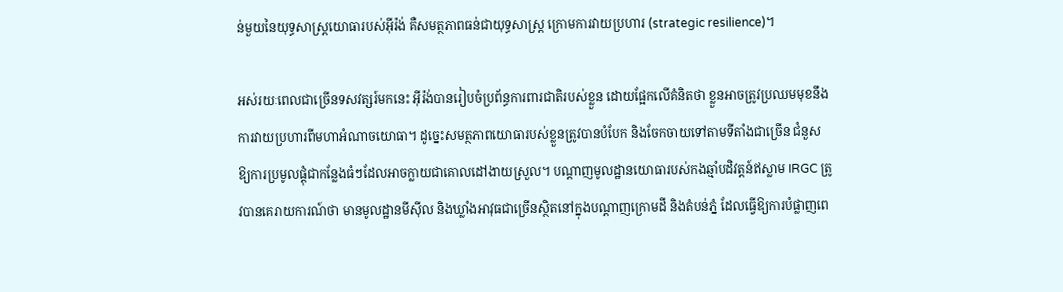ន់មួយនៃយុទ្ធសាស្ត្រយោធារបស់អ៊ីរ៉ង់ គឺសមត្ថភាពធន់ជាយុទ្ធសាស្ត្រ ក្រោមការវាយប្រហារ (strategic resilience)។

អស់រយៈពេលជាច្រើនទសវត្សរ៍មកនេះ អ៊ីរ៉ង់បានរៀបចំប្រព័ន្ធការពារជាតិរបស់ខ្លួន ដោយផ្អែកលើគំនិតថា ខ្លួនអាចត្រូវប្រឈមមុខនឹងការវាយប្រហារពីមហាអំណាចយោធា។ ដូច្នេះសមត្ថភាពយោធារបស់ខ្លួនត្រូវបានបំបែក និងចែកចាយទៅតាមទីតាំងជាច្រើន ជំនួសឱ្យការប្រមូលផ្តុំជាកន្លែងធំៗដែលអាចក្លាយជាគោលដៅងាយស្រួល។ បណ្ដាញមូលដ្ឋានយោធារបស់កងឆ្មាំបដិវត្តន៍ឥស្លាម IRGC ត្រូវបានគេរាយការណ៍ថា មានមូលដ្ឋានមីស៊ីល និងឃ្លាំងអាវុធជាច្រើនស្ថិតនៅក្នុងបណ្ដាញក្រោមដី និងតំបន់ភ្នំ ដែលធ្វើឱ្យការបំផ្លាញពេ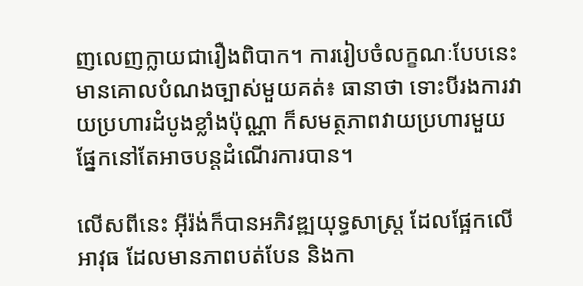ញលេញក្លាយជារឿងពិបាក។ ការរៀបចំលក្ខណៈបែបនេះ មានគោលបំណងច្បាស់មួយគត់៖ ធានាថា ទោះបីរងការវាយប្រហារដំបូងខ្លាំងប៉ុណ្ណា ក៏សមត្ថភាពវាយប្រហារមួយផ្នែកនៅតែអាចបន្តដំណើរការបាន។

លើសពីនេះ អ៊ីរ៉ង់ក៏បានអភិវឌ្ឍយុទ្ធសាស្ត្រ ដែលផ្អែកលើអាវុធ ដែលមានភាពបត់បែន និងកា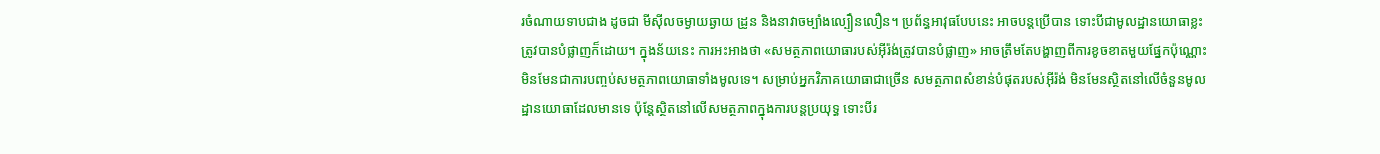រចំណាយទាបជាង ដូចជា មីស៊ីលចម្ងាយឆ្ងាយ ដ្រូន និងនាវាចម្បាំងល្បឿនលឿន។ ប្រព័ន្ធអាវុធបែបនេះ អាចបន្តប្រើបាន ទោះបីជាមូលដ្ឋានយោធាខ្លះត្រូវបានបំផ្លាញក៏ដោយ។ ក្នុងន័យនេះ ការអះអាងថា «សមត្ថភាពយោធារបស់អ៊ីរ៉ង់ត្រូវបានបំផ្លាញ» អាចត្រឹមតែបង្ហាញពីការខូចខាតមួយផ្នែកប៉ុណ្ណោះ មិនមែនជាការបញ្ចប់សមត្ថភាពយោធាទាំងមូលទេ។ សម្រាប់អ្នកវិភាគយោធាជាច្រើន សមត្ថភាពសំខាន់បំផុតរបស់អ៊ីរ៉ង់ មិនមែនស្ថិតនៅលើចំនួនមូលដ្ឋានយោធាដែលមានទេ ប៉ុន្តែស្ថិតនៅលើសមត្ថភាពក្នុងការបន្តប្រយុទ្ធ ទោះបីរ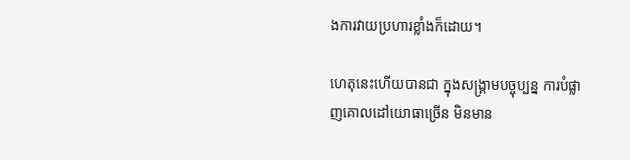ងការវាយប្រហារខ្លាំងក៏ដោយ។

ហេតុនេះហើយបានជា ក្នុងសង្គ្រាមបច្ចុប្បន្ន ការបំផ្លាញគោលដៅយោធាច្រើន មិនមាន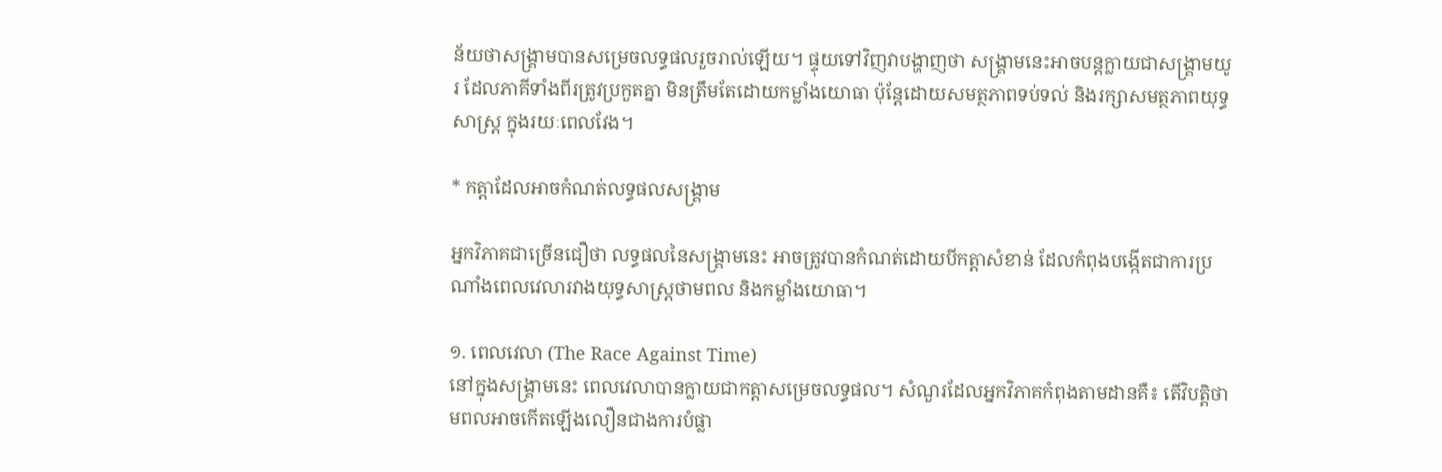ន័យថាសង្គ្រាមបានសម្រេចលទ្ធផលរួចរាល់ឡើយ។ ផ្ទុយទៅវិញវាបង្ហាញថា សង្គ្រាមនេះអាចបន្តក្លាយជាសង្គ្រាមយូរ ដែលភាគីទាំងពីរត្រូវប្រកួតគ្នា មិនត្រឹមតែដោយកម្លាំងយោធា ប៉ុន្តែដោយសមត្ថភាពទប់ទល់ និងរក្សាសមត្ថភាពយុទ្ធសាស្ត្រ ក្នុងរយៈពេលវែង។

* កត្តាដែលអាចកំណត់លទ្ធផលសង្គ្រាម

អ្នកវិភាគជាច្រើនជឿថា លទ្ធផលនៃសង្គ្រាមនេះ អាចត្រូវបានកំណត់ដោយបីកត្តាសំខាន់ ដែលកំពុងបង្កើតជាការប្រណាំងពេលវេលារវាងយុទ្ធសាស្ត្រថាមពល និងកម្លាំងយោធា។

១. ពេលវេលា (The Race Against Time)
នៅក្នុងសង្គ្រាមនេះ ពេលវេលាបានក្លាយជាកត្តាសម្រេចលទ្ធផល។ សំណួរដែលអ្នកវិភាគកំពុងតាមដានគឺ៖ តើវិបត្តិថាមពលអាចកើតឡើងលឿនជាងការបំផ្លា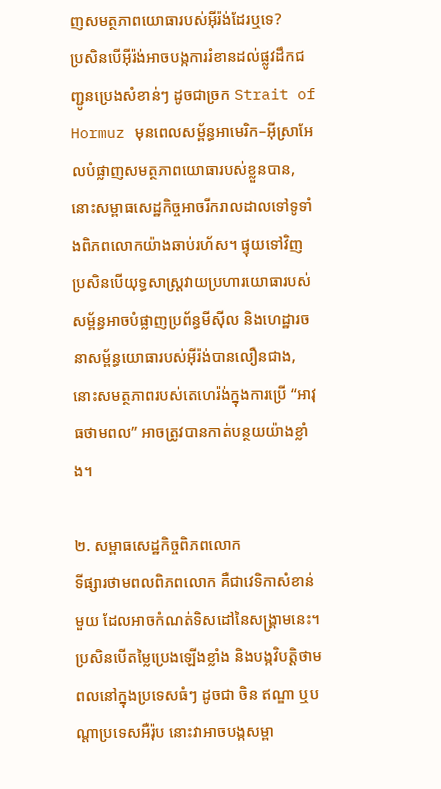ញសមត្ថភាពយោធារបស់អ៊ីរ៉ង់ដែរឬទេ?
ប្រសិនបើអ៊ីរ៉ង់អាចបង្កការរំខានដល់ផ្លូវដឹកជញ្ជូនប្រេងសំខាន់ៗ ដូចជាច្រក Strait of Hormuz មុនពេលសម្ព័ន្ធអាមេរិក–អ៊ីស្រាអែលបំផ្លាញសមត្ថភាពយោធារបស់ខ្លួនបាន, នោះសម្ពាធសេដ្ឋកិច្ចអាចរីករាលដាលទៅទូទាំងពិភពលោកយ៉ាងឆាប់រហ័ស។ ផ្ទុយទៅវិញ ប្រសិនបើយុទ្ធសាស្ត្រវាយប្រហារយោធារបស់សម្ព័ន្ធអាចបំផ្លាញប្រព័ន្ធមីស៊ីល និងហេដ្ឋារចនាសម្ព័ន្ធយោធារបស់អ៊ីរ៉ង់បានលឿនជាង, នោះសមត្ថភាពរបស់តេហេរ៉ង់ក្នុងការប្រើ “អាវុធថាមពល” អាចត្រូវបានកាត់បន្ថយយ៉ាងខ្លាំង។

២. សម្ពាធសេដ្ឋកិច្ចពិភពលោក
ទីផ្សារថាមពលពិភពលោក គឺជាវេទិកាសំខាន់មួយ ដែលអាចកំណត់ទិសដៅនៃសង្គ្រាមនេះ។ ប្រសិនបើតម្លៃប្រេងឡើងខ្លាំង និងបង្កវិបត្តិថាមពលនៅក្នុងប្រទេសធំៗ ដូចជា ចិន ឥណ្ឌា ឬបណ្ដាប្រទេសអឺរ៉ុប នោះវាអាចបង្កសម្ពា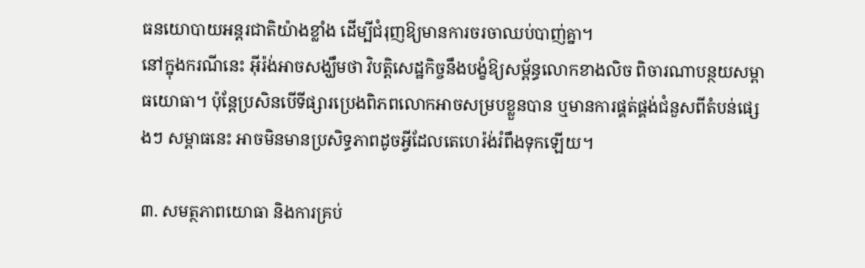ធនយោបាយអន្តរជាតិយ៉ាងខ្លាំង ដើម្បីជំរុញឱ្យមានការចរចាឈប់បាញ់គ្នា។
នៅក្នុងករណីនេះ អ៊ីរ៉ង់អាចសង្ឃឹមថា វិបត្តិសេដ្ឋកិច្ចនឹងបង្ខំឱ្យសម្ព័ន្ធលោកខាងលិច ពិចារណាបន្ថយសម្ពាធយោធា។ ប៉ុន្តែប្រសិនបើទីផ្សារប្រេងពិភពលោកអាចសម្របខ្លួនបាន ឬមានការផ្គត់ផ្គង់ជំនួសពីតំបន់ផ្សេងៗ សម្ពាធនេះ អាចមិនមានប្រសិទ្ធភាពដូចអ្វីដែលតេហេរ៉ង់រំពឹងទុកឡើយ។

៣. សមត្ថភាពយោធា និងការគ្រប់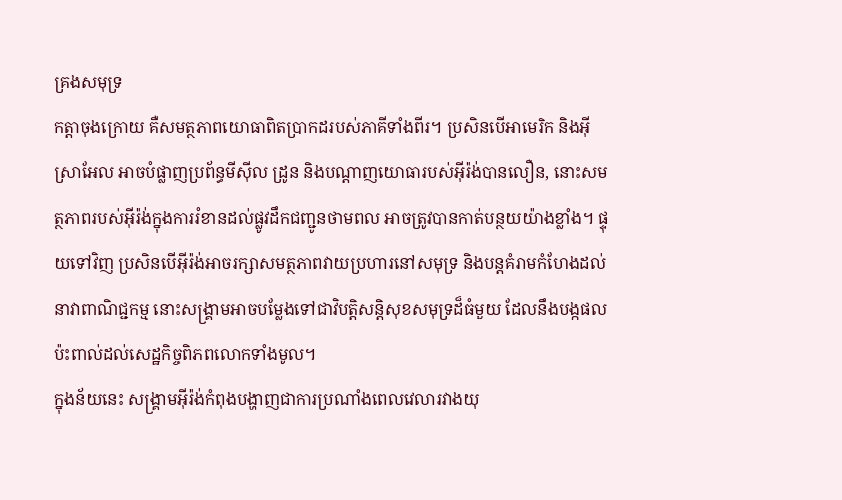គ្រងសមុទ្រ
កត្តាចុងក្រោយ គឺសមត្ថភាពយោធាពិតប្រាកដរបស់ភាគីទាំងពីរ។ ប្រសិនបើអាមេរិក និងអ៊ីស្រាអែល អាចបំផ្លាញប្រព័ន្ធមីស៊ីល ដ្រូន និងបណ្ដាញយោធារបស់អ៊ីរ៉ង់បានលឿន, នោះសមត្ថភាពរបស់អ៊ីរ៉ង់ក្នុងការរំខានដល់ផ្លូវដឹកជញ្ជូនថាមពល អាចត្រូវបានកាត់បន្ថយយ៉ាងខ្លាំង។ ផ្ទុយទៅវិញ ប្រសិនបើអ៊ីរ៉ង់អាចរក្សាសមត្ថភាពវាយប្រហារនៅសមុទ្រ និងបន្តគំរាមកំហែងដល់នាវាពាណិជ្ជកម្ម នោះសង្គ្រាមអាចបម្លែងទៅជាវិបត្តិសន្តិសុខសមុទ្រដ៏ធំមួយ ដែលនឹងបង្កផលប៉ះពាល់ដល់សេដ្ឋកិច្ចពិភពលោកទាំងមូល។
ក្នុងន័យនេះ សង្គ្រាមអ៊ីរ៉ង់កំពុងបង្ហាញជាការប្រណាំងពេលវេលារវាងយុ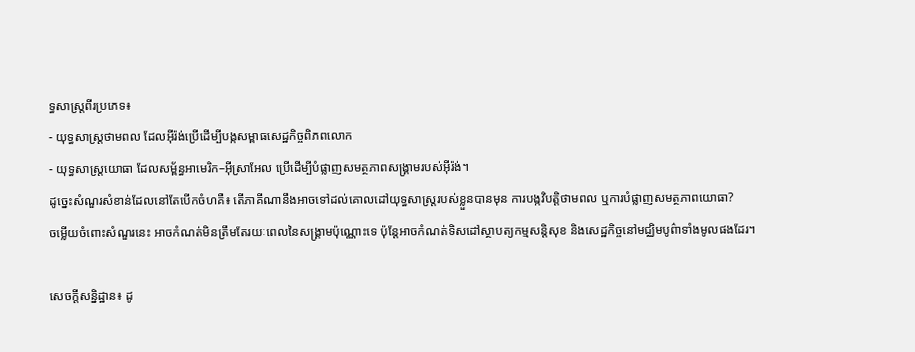ទ្ធសាស្ត្រពីរប្រភេទ៖
- យុទ្ធសាស្ត្រថាមពល ដែលអ៊ីរ៉ង់ប្រើដើម្បីបង្កសម្ពាធសេដ្ឋកិច្ចពិភពលោក
- យុទ្ធសាស្ត្រយោធា ដែលសម្ព័ន្ធអាមេរិក–អ៊ីស្រាអែល ប្រើដើម្បីបំផ្លាញសមត្ថភាពសង្គ្រាមរបស់អ៊ីរ៉ង់។
ដូច្នេះសំណួរសំខាន់ដែលនៅតែបើកចំហគឺ៖ តើភាគីណានឹងអាចទៅដល់គោលដៅយុទ្ធសាស្ត្ររបស់ខ្លួនបានមុន ការបង្កវិបត្តិថាមពល ឬការបំផ្លាញសមត្ថភាពយោធា?
ចម្លើយចំពោះសំណួរនេះ អាចកំណត់មិនត្រឹមតែរយៈពេលនៃសង្គ្រាមប៉ុណ្ណោះទេ ប៉ុន្តែអាចកំណត់ទិសដៅស្ថាបត្យកម្មសន្តិសុខ និងសេដ្ឋកិច្ចនៅមជ្ឈិមបូព៌ាទាំងមូលផងដែរ។

សេចក្ដីសន្និដ្ឋាន៖ ដូ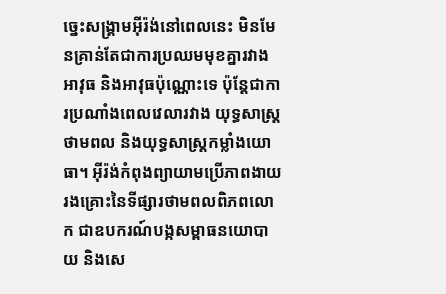ច្នេះសង្គ្រាមអ៊ីរ៉ង់នៅពេលនេះ មិនមែនគ្រាន់តែជាការប្រឈមមុខគ្នារវាងអាវុធ និងអាវុធប៉ុណ្ណោះទេ ប៉ុន្តែជាការប្រណាំងពេលវេលារវាង យុទ្ធសាស្ត្រថាមពល និងយុទ្ធសាស្ត្រកម្លាំងយោធា។ អ៊ីរ៉ង់កំពុងព្យាយាមប្រើភាពងាយរងគ្រោះនៃទីផ្សារថាមពលពិភពលោក ជាឧបករណ៍បង្កសម្ពាធនយោបាយ និងសេ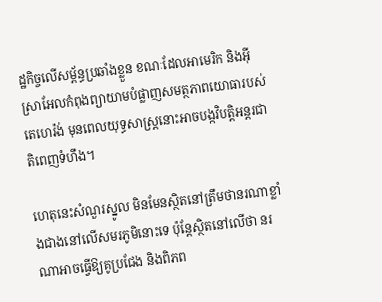ដ្ឋកិច្ចលើសម្ព័ន្ធប្រឆាំងខ្លួន ខណៈដែលអាមេរិក និងអ៊ីស្រាអែលកំពុងព្យាយាមបំផ្លាញសមត្ថភាពយោធារបស់តេហេរ៉ង់ មុនពេលយុទ្ធសាស្ត្រនោះអាចបង្កវិបត្តិអន្តរជាតិពេញទំហឹង។

ហេតុនេះសំណួរស្នូល មិនមែនស្ថិតនៅត្រឹមថានរណាខ្លាំងជាងនៅលើសមរភូមិនោះទេ ប៉ុន្តែស្ថិតនៅលើថា នរណាអាចធ្វើឱ្យគូប្រជែង និងពិភព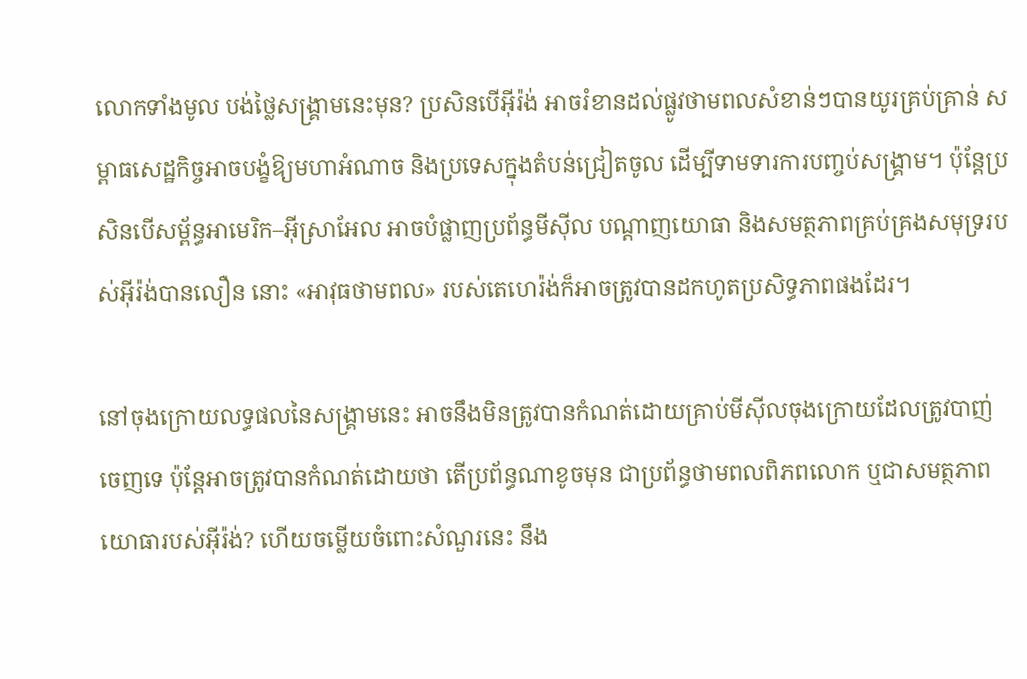លោកទាំងមូល បង់ថ្លៃសង្គ្រាមនេះមុន? ប្រសិនបើអ៊ីរ៉ង់ អាចរំខានដល់ផ្លូវថាមពលសំខាន់ៗបានយូរគ្រប់គ្រាន់ សម្ពាធសេដ្ឋកិច្ចអាចបង្ខំឱ្យមហាអំណាច និងប្រទេសក្នុងតំបន់ជ្រៀតចូល ដើម្បីទាមទារការបញ្ចប់សង្គ្រាម។ ប៉ុន្តែប្រសិនបើសម្ព័ន្ធអាមេរិក–អ៊ីស្រាអែល អាចបំផ្លាញប្រព័ន្ធមីស៊ីល បណ្ដាញយោធា និងសមត្ថភាពគ្រប់គ្រងសមុទ្ររបស់អ៊ីរ៉ង់បានលឿន នោះ «អាវុធថាមពល» របស់តេហេរ៉ង់ក៏អាចត្រូវបានដកហូតប្រសិទ្ធភាពផងដែរ។

នៅចុងក្រោយលទ្ធផលនៃសង្គ្រាមនេះ អាចនឹងមិនត្រូវបានកំណត់ដោយគ្រាប់មីស៊ីលចុងក្រោយដែលត្រូវបាញ់ចេញទេ ប៉ុន្តែអាចត្រូវបានកំណត់ដោយថា តើប្រព័ន្ធណាខូចមុន ជាប្រព័ន្ធថាមពលពិភពលោក ឬជាសមត្ថភាពយោធារបស់អ៊ីរ៉ង់? ហើយចម្លើយចំពោះសំណួរនេះ នឹង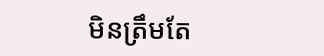មិនត្រឹមតែ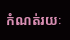កំណត់រយៈ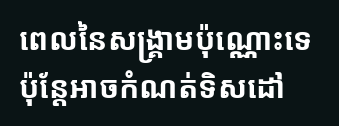ពេលនៃសង្គ្រាមប៉ុណ្ណោះទេ ប៉ុន្តែអាចកំណត់ទិសដៅ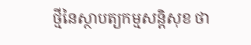ថ្មីនៃស្ថាបត្យកម្មសន្តិសុខ ថា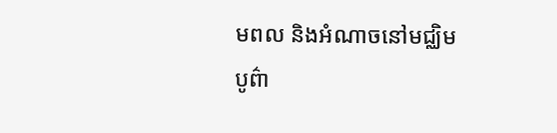មពល និងអំណាចនៅមជ្ឈិមបូព៌ា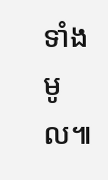ទាំងមូល៕